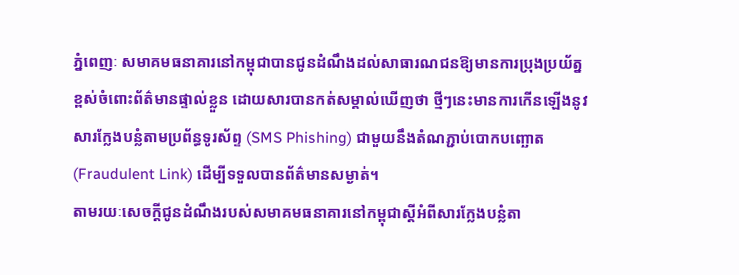ភ្នំពេញៈ សមាគមធនាគារនៅកម្ពុជាបានជូនដំណឹងដល់សាធារណជនឱ្យមានការប្រុងប្រយ័ត្នខ្ពស់ចំពោះព័ត៌មានផ្ទាល់ខ្លួន ដោយសារបានកត់សម្គាល់ឃើញថា ថ្មីៗនេះមានការកើនឡើងនូវសារក្លែងបន្លំតាមប្រព័ន្ធទូរស័ព្ទ (SMS Phishing) ជាមួយនឹងតំណភ្ជាប់បោកបញ្ឆោត (Fraudulent Link) ដើម្បីទទួលបានព័ត៌មានសម្ងាត់។
តាមរយៈសេចក្តីជូនដំណឹងរបស់សមាគមធនាគារនៅកម្ពុជាស្ដីអំពីសារក្លែងបន្លំតា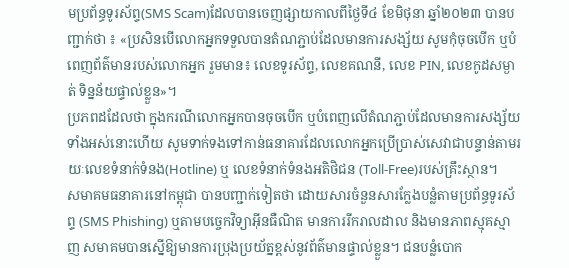មប្រព័ន្ធទូរស័ព្ទ(SMS Scam)ដែលបានចេញផ្សាយកាលពីថ្ងៃទី៤ ខែមិថុនា ឆ្នាំ២០២៣ បានបញ្ជាក់ថា ៖ «ប្រសិនបើលោកអ្នកទទួលបានតំណភ្ជាប់ដែលមានការសង្ស័យ សូមកុំចុចបើក ឬបំពេញព័ត៌មានរបស់លោកអ្នក រួមមាន៖ លេខទូរស័ព្ទ, លេខគណនី, លេខ PIN, លេខកូដសម្ងាត់ ទិន្នន័យផ្ទាល់ខ្លួន»។
ប្រភពដដែលថា ក្នុងករណីលោកអ្នកបានចុចបើក ឬបំពេញលើតំណភ្ជាប់ដែលមានការសង្ស័យទាំងអស់នោះហើយ សូមទាក់ទងទៅកាន់ធនាគារដែលលោកអ្នកប្រើប្រាស់សេវាជាបន្ទាន់តាមរយៈលេខទំនាក់ទំនង(Hotline) ឬ លេខទំនាក់ទំនងអតិថិជន (Toll-Free)របស់គ្រឹះស្ថាន។
សមាគមធនាគារនៅកម្ពុជា បានបញ្ជាក់ទៀតថា ដោយសារចំនួនសារក្លែងបន្លំតាមប្រព័ន្ធទូរស័ព្ទ (SMS Phishing) ឬតាមបច្ចេកវិទ្យាអ៊ីនធឺណិត មានការរីករាលដាល និងមានភាពស្មុគស្មាញ សមាគមបានស្នើឱ្យមានការប្រុងប្រយ័ត្នខ្ពស់នូវព័ត៌មានផ្ទាល់ខ្លួន។ ជនបន្លំបោក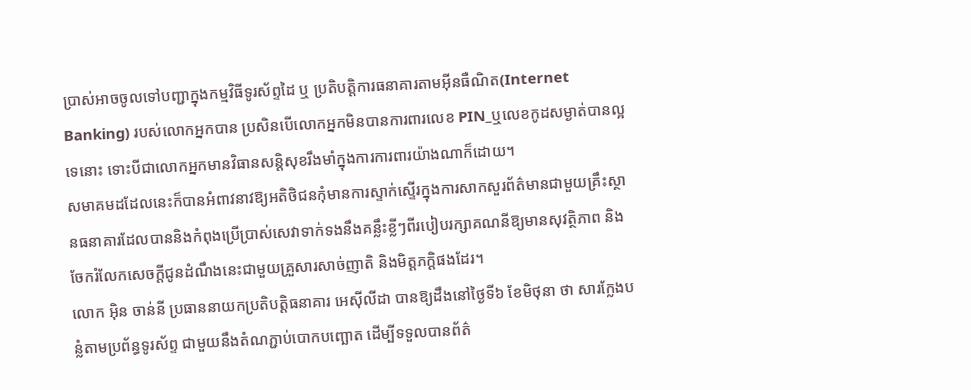ប្រាស់អាចចូលទៅបញ្ជាក្នុងកម្មវិធីទូរស័ព្ទដៃ ឬ ប្រតិបត្តិការធនាគារតាមអ៊ីនធឺណិត(Internet Banking) របស់លោកអ្នកបាន ប្រសិនបើលោកអ្នកមិនបានការពារលេខ PIN_ឬលេខកូដសម្ងាត់បានល្អទេនោះ ទោះបីជាលោកអ្នកមានវិធានសន្តិសុខរឹងមាំក្នុងការការពារយ៉ាងណាក៏ដោយ។
សមាគមដដែលនេះក៏បានអំពាវនាវឱ្យអតិថិជនកុំមានការស្ទាក់ស្ទើរក្នុងការសាកសួរព័ត៌មានជាមួយគ្រឹះស្ថានធនាគារដែលបាននិងកំពុងប្រើប្រាស់សេវាទាក់ទងនឹងគន្លឹះខ្លីៗពីរបៀបរក្សាគណនីឱ្យមានសុវត្ថិភាព និងចែករំលែកសេចក្ដីជូនដំណឹងនេះជាមួយគ្រួសារសាច់ញាតិ និងមិត្តភក្តិផងដែរ។
លោក អ៊ិន ចាន់នី ប្រធាននាយកប្រតិបត្តិធនាគារ អេស៊ីលីដា បានឱ្យដឹងនៅថ្ងៃទី៦ ខែមិថុនា ថា សារក្លែងបន្លំតាមប្រព័ន្ធទូរស័ព្ទ ជាមួយនឹងតំណភ្ជាប់បោកបញ្ឆោត ដើម្បីទទួលបានព័ត៌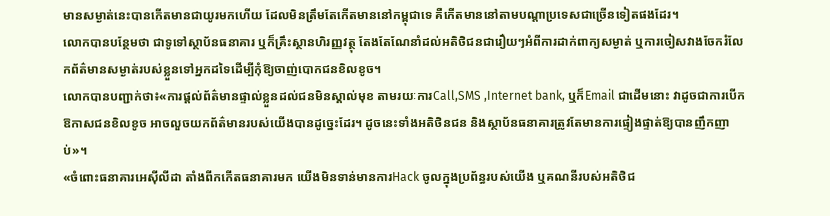មានសម្ងាត់នេះបានកើតមានជាយូរមកហើយ ដែលមិនត្រឹមតែកើតមាននៅកម្ពុជាទេ គឺកើតមាននៅតាមបណ្តាប្រទេសជាច្រើនទៀតផងដែរ។
លោកបានបន្ថែមថា ជាទូទៅស្ថាប័នធនាគារ ឬក៏គ្រឹះស្ថានហិរញ្ញវត្ថុ តែងតែណែនាំដល់អតិថិជនជារឿយៗអំពីការដាក់ពាក្យសម្ងាត់ ឬការចៀសវាងចែករំលែកព័ត៌មានសម្ងាត់របស់ខ្លួនទៅអ្នកដទៃដើម្បីកុំឱ្យចាញ់បោកជនខិលខូច។
លោកបានបញ្ជាក់ថា៖«ការផ្តល់ព័ត៌មានផ្ទាល់ខ្លួនដល់ជនមិនស្គាល់មុខ តាមរយៈការCall,SMS ,Internet bank, ឬក៏Email ជាដើមនោះ វាដូចជាការបើកឱកាសជនខិលខូច អាចលួចយកព័ត៌មានរបស់យើងបានដូច្នេះដែរ។ ដូចនេះទាំងអតិថិនជន និងស្ថាប័នធនាគារត្រូវតែមានការផ្ទៀងផ្ទាត់ឱ្យបានញឹកញាប់»។
«ចំពោះធនាគារអេស៊ីលីដា តាំងពីកកើតធនាគារមក យើងមិនទាន់មានការHack ចូលក្នុងប្រព័ន្ធរបស់យើង ឬគណនីរបស់អតិថិជ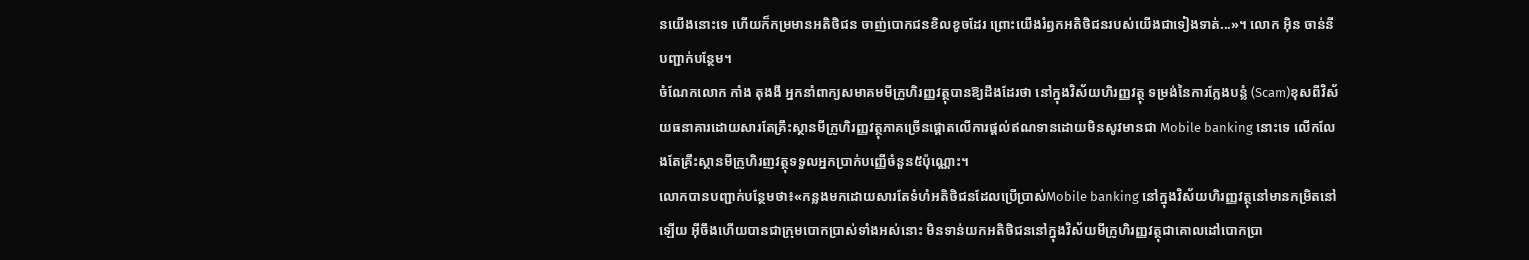នយើងនោះទេ ហើយក៏កម្រមានអតិថិជន ចាញ់បោកជនខិលខូចដែរ ព្រោះយើងរំឭកអតិថិជនរបស់យើងជាទៀងទាត់...»។ លោក អ៊ិន ចាន់នី បញ្ជាក់បន្ថែម។
ចំណែកលោក កាំង តុងងី អ្នកនាំពាក្យសមាគមមីក្រូហិរញ្ញវត្ថុបានឱ្យដឹងដែរថា នៅក្នុងវិស័យហិរញ្ញវត្ថុ ទម្រង់នៃការក្លែងបន្លំ (Scam)ខុសពីវិស័យធនាគារដោយសារតែគ្រឹះស្ថានមីក្រូហិរញ្ញវត្ថុភាគច្រើនផ្តោតលើការផ្តល់ឥណទានដោយមិនសូវមានជា Mobile banking នោះទេ លើកលែងតែគ្រឹះស្ថានមីក្រូហិរញវត្ថុទទួលអ្នកប្រាក់បញ្ញើចំនួន៥ប៉ុណ្ណោះ។
លោកបានបញ្ជាក់បន្ថែមថា៖«កន្លងមកដោយសារតែទំហំអតិថិជនដែលប្រើប្រាស់Mobile banking នៅក្នុងវិស័យហិរញ្ញវត្ថុនៅមានកម្រិតនៅឡើយ អ៊ីចឹងហើយបានជាក្រុមបោកប្រាស់ទាំងអស់នោះ មិនទាន់យកអតិថិជននៅក្នុងវិស័យមីក្រូហិរញ្ញវត្ថុជាគោលដៅបោកប្រា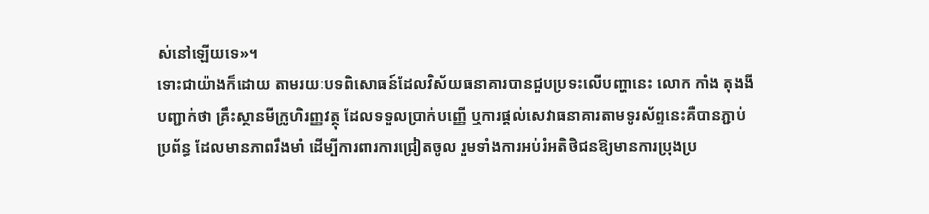ស់នៅឡើយទេ»។
ទោះជាយ៉ាងក៏ដោយ តាមរយៈបទពិសោធន៍ដែលវិស័យធនាគារបានជួបប្រទះលើបញ្ហានេះ លោក កាំង តុងងី បញ្ជាក់ថា គ្រឹះស្ថានមីក្រូហិរញ្ញវត្ថុ ដែលទទួលប្រាក់បញ្ញើ ឬការផ្តល់សេវាធនាគារតាមទូរស័ព្ទនេះគឺបានភ្ជាប់ប្រព័ន្ធ ដែលមានភាពរឹងមាំ ដើម្បីការពារការជ្រៀតចូល រួមទាំងការអប់រំអតិថិជនឱ្យមានការប្រុងប្រ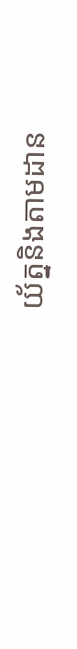យ័ត្ននិងតាមដាន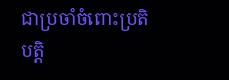ជាប្រចាំចំពោះប្រតិបត្តិ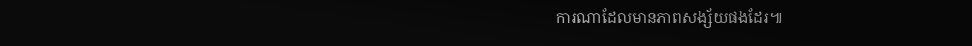ការណាដែលមានភាពសង្ស័យផងដែរ៕